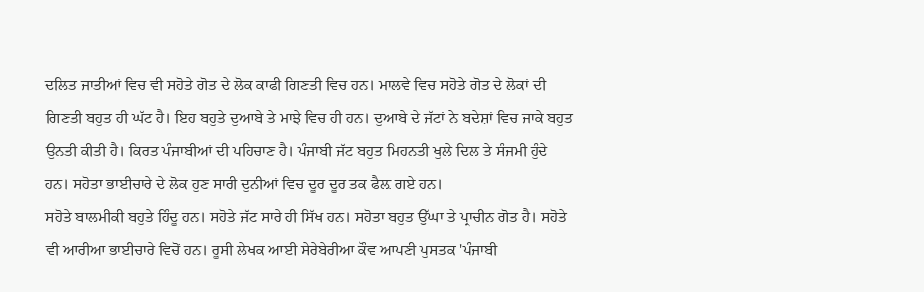ਦਲਿਤ ਜਾਤੀਆਂ ਵਿਚ ਵੀ ਸਹੋਤੇ ਗੋਤ ਦੇ ਲੋਕ ਕਾਫੀ ਗਿਣਤੀ ਵਿਚ ਹਨ। ਮਾਲਵੇ ਵਿਚ ਸਹੋਤੇ ਗੋਤ ਦੇ ਲੋਕਾਂ ਦੀ ਗਿਣਤੀ ਬਹੁਤ ਹੀ ਘੱਟ ਹੈ। ਇਹ ਬਹੁਤੇ ਦੁਆਬੇ ਤੇ ਮਾਝੇ ਵਿਚ ਹੀ ਹਨ। ਦੁਆਬੇ ਦੇ ਜੱਟਾਂ ਨੇ ਬਦੇਸ਼ਾਂ ਵਿਚ ਜਾਕੇ ਬਹੁਤ ਉਨਤੀ ਕੀਤੀ ਹੈ। ਕਿਰਤ ਪੰਜਾਬੀਆਂ ਦੀ ਪਹਿਚਾਣ ਹੈ। ਪੰਜਾਬੀ ਜੱਟ ਬਹੁਤ ਮਿਹਨਤੀ ਖੁਲੇ ਦਿਲ ਤੇ ਸੰਜਮੀ ਹੁੰਦੇ ਹਨ। ਸਹੋਤਾ ਭਾਈਚਾਰੇ ਦੇ ਲੋਕ ਹੁਣ ਸਾਰੀ ਦੁਨੀਆਂ ਵਿਚ ਦੂਰ ਦੂਰ ਤਕ ਫੈਲ਼ ਗਏ ਹਨ।
ਸਹੋਤੇ ਬਾਲਮੀਕੀ ਬਹੁਤੇ ਹਿੰਦੂ ਹਨ। ਸਹੋਤੇ ਜੱਟ ਸਾਰੇ ਹੀ ਸਿੱਖ ਹਨ। ਸਹੋਤਾ ਬਹੁਤ ਉੱਘਾ ਤੇ ਪ੍ਰਾਚੀਨ ਗੋਤ ਹੈ। ਸਹੋਤੇ ਵੀ ਆਰੀਆ ਭਾਈਚਾਰੇ ਵਿਚੋਂ ਹਨ। ਰੂਸੀ ਲੇਖਕ ਆਈ ਸੇਰੇਬੇਰੀਆ ਕੌਵ ਆਪਣੀ ਪੁਸਤਕ 'ਪੰਜਾਬੀ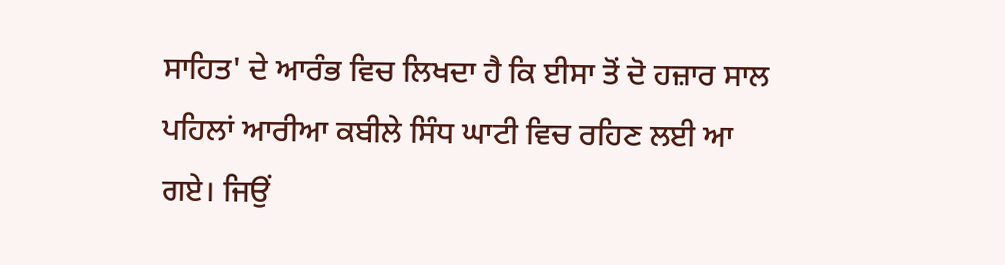ਸਾਹਿਤ' ਦੇ ਆਰੰਭ ਵਿਚ ਲਿਖਦਾ ਹੈ ਕਿ ਈਸਾ ਤੋਂ ਦੋ ਹਜ਼ਾਰ ਸਾਲ ਪਹਿਲਾਂ ਆਰੀਆ ਕਬੀਲੇ ਸਿੰਧ ਘਾਟੀ ਵਿਚ ਰਹਿਣ ਲਈ ਆ ਗਏ। ਜਿਉਂ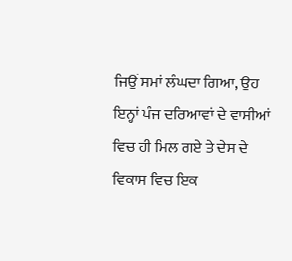ਜਿਉਂ ਸਮਾਂ ਲੰਘਦਾ ਗਿਆ, ਉਹ ਇਨ੍ਹਾਂ ਪੰਜ ਦਰਿਆਵਾਂ ਦੇ ਵਾਸੀਆਂ ਵਿਚ ਹੀ ਮਿਲ ਗਏ ਤੇ ਦੇਸ ਦੇ ਵਿਕਾਸ ਵਿਚ ਇਕ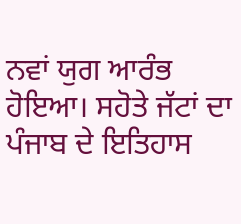ਨਵਾਂ ਯੁਗ ਆਰੰਭ ਹੋਇਆ। ਸਹੋਤੇ ਜੱਟਾਂ ਦਾ ਪੰਜਾਬ ਦੇ ਇਤਿਹਾਸ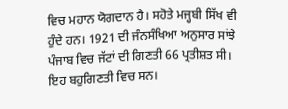ਵਿਚ ਮਹਾਨ ਯੋਗਦਾਨ ਹੈ। ਸਹੋਤੇ ਮਜ੍ਹਬੀ ਸਿੱਖ ਵੀ ਹੁੰਦੇ ਹਨ। 1921 ਦੀ ਜੰਨਸੰਖਿਆ ਅਨੁਸਾਰ ਸਾਂਝੇ ਪੰਜਾਬ ਵਿਚ ਜੱਟਾਂ ਦੀ ਗਿਣਤੀ 66 ਪ੍ਰਤੀਸ਼ਤ ਸੀ। ਇਹ ਬਹੁਗਿਣਤੀ ਵਿਚ ਸਨ।